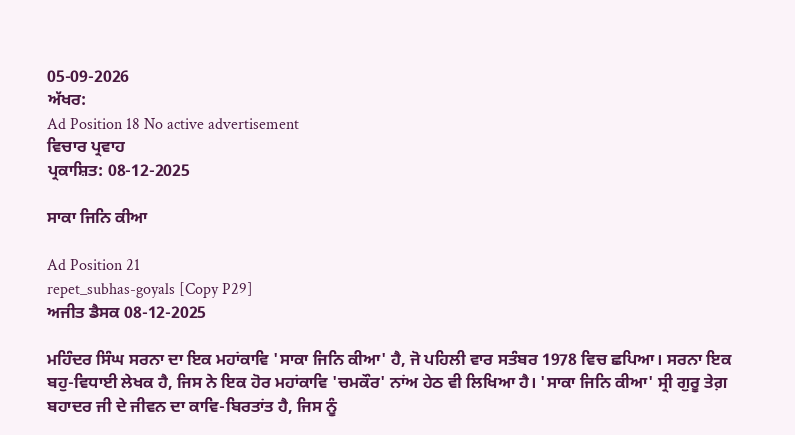05-09-2026
ਅੱਖਰ:
Ad Position 18 No active advertisement
ਵਿਚਾਰ ਪ੍ਰਵਾਹ
ਪ੍ਰਕਾਸ਼ਿਤ: 08-12-2025

ਸਾਕਾ ਜਿਨਿ ਕੀਆ

Ad Position 21
repet_subhas-goyals [Copy P29]
ਅਜੀਤ ਡੈਸਕ 08-12-2025

ਮਹਿੰਦਰ ਸਿੰਘ ਸਰਨਾ ਦਾ ਇਕ ਮਹਾਂਕਾਵਿ 'ਸਾਕਾ ਜਿਨਿ ਕੀਆ' ਹੈ, ਜੋ ਪਹਿਲੀ ਵਾਰ ਸਤੰਬਰ 1978 ਵਿਚ ਛਪਿਆ। ਸਰਨਾ ਇਕ ਬਹੁ-ਵਿਧਾਈ ਲੇਖਕ ਹੈ, ਜਿਸ ਨੇ ਇਕ ਹੋਰ ਮਹਾਂਕਾਵਿ 'ਚਮਕੌਰ' ਨਾਂਅ ਹੇਠ ਵੀ ਲਿਖਿਆ ਹੈ। 'ਸਾਕਾ ਜਿਨਿ ਕੀਆ' ਸ੍ਰੀ ਗੁਰੂ ਤੇਗ਼ ਬਹਾਦਰ ਜੀ ਦੇ ਜੀਵਨ ਦਾ ਕਾਵਿ-ਬਿਰਤਾਂਤ ਹੈ, ਜਿਸ ਨੂੰ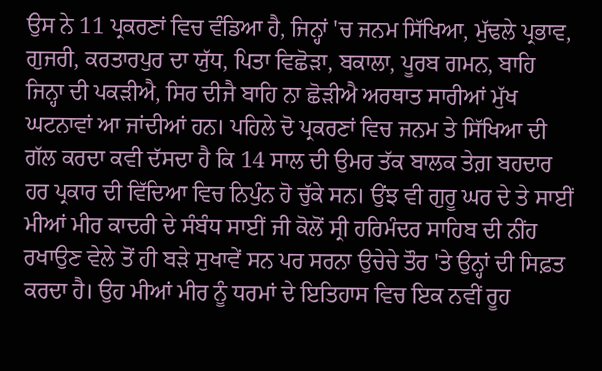ਉਸ ਨੇ 11 ਪ੍ਰਕਰਣਾਂ ਵਿਚ ਵੰਡਿਆ ਹੈ, ਜਿਨ੍ਹਾਂ 'ਚ ਜਨਮ ਸਿੱਖਿਆ, ਮੁੱਢਲੇ ਪ੍ਰਭਾਵ, ਗੁਜਰੀ, ਕਰਤਾਰਪੁਰ ਦਾ ਯੁੱਧ, ਪਿਤਾ ਵਿਛੋੜਾ, ਬਕਾਲਾ, ਪੂਰਬ ਗਮਨ, ਬਾਹਿ ਜਿਨ੍ਹਾ ਦੀ ਪਕੜੀਐ, ਸਿਰ ਦੀਜੈ ਬਾਹਿ ਨਾ ਛੋੜੀਐ ਅਰਥਾਤ ਸਾਰੀਆਂ ਮੁੱਖ ਘਟਨਾਵਾਂ ਆ ਜਾਂਦੀਆਂ ਹਨ। ਪਹਿਲੇ ਦੋ ਪ੍ਰਕਰਣਾਂ ਵਿਚ ਜਨਮ ਤੇ ਸਿੱਖਿਆ ਦੀ ਗੱਲ ਕਰਦਾ ਕਵੀ ਦੱਸਦਾ ਹੈ ਕਿ 14 ਸਾਲ ਦੀ ਉਮਰ ਤੱਕ ਬਾਲਕ ਤੇਗ਼ ਬਹਦਾਰ ਹਰ ਪ੍ਰਕਾਰ ਦੀ ਵਿੱਦਿਆ ਵਿਚ ਨਿਪੁੰਨ ਹੋ ਚੁੱਕੇ ਸਨ। ਉਂਝ ਵੀ ਗੁਰੂ ਘਰ ਦੇ ਤੇ ਸਾਈਂ ਮੀਆਂ ਮੀਰ ਕਾਦਰੀ ਦੇ ਸੰਬੰਧ ਸਾਈਂ ਜੀ ਕੋਲੋਂ ਸ੍ਰੀ ਹਰਿਮੰਦਰ ਸਾਹਿਬ ਦੀ ਨੀਂਹ ਰਖਾਉਣ ਵੇਲੇ ਤੋਂ ਹੀ ਬੜੇ ਸੁਖਾਵੇਂ ਸਨ ਪਰ ਸਰਨਾ ਉਚੇਚੇ ਤੌਰ 'ਤੇ ਉਨ੍ਹਾਂ ਦੀ ਸਿਫ਼ਤ ਕਰਦਾ ਹੈ। ਉਹ ਮੀਆਂ ਮੀਰ ਨੂੰ ਧਰਮਾਂ ਦੇ ਇਤਿਹਾਸ ਵਿਚ ਇਕ ਨਵੀਂ ਰੂਹ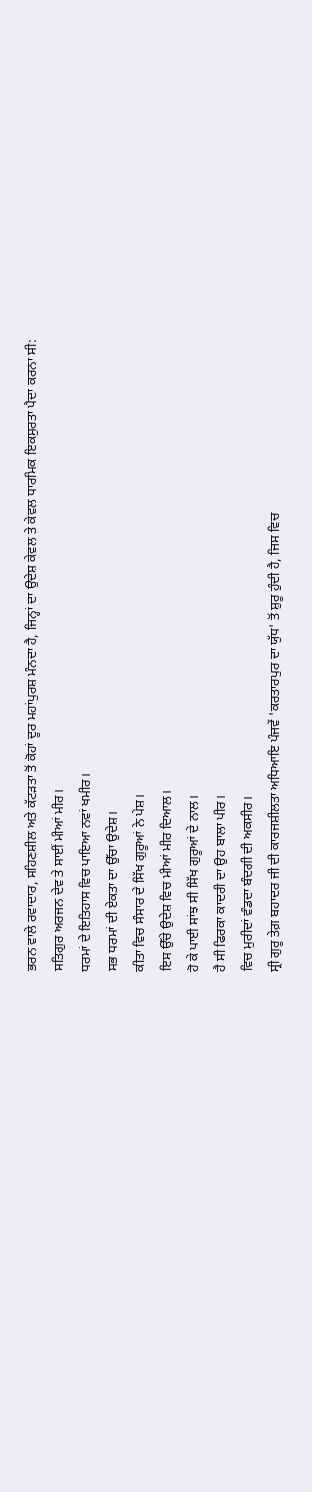ਭਰਨ ਵਾਲੇ ਰਵਾਦਾਰ, ਸਹਿਣਸ਼ੀਲ ਅਤੇ ਕੱਟੜਤਾ ਤੋਂ ਕੋਹਾਂ ਦੂਰ ਮਹਾਂਪੁਰਸ਼ ਮੰਨਦਾ ਹੈ, ਜਿਨ੍ਹਾਂ ਦਾ ਉਦੇਸ਼ ਕੇਵਲ ਤੇ ਕੇਵਲ ਧਾਰਮਿਕ ਇਕਸੁਰਤਾ ਪੈਦਾ ਕਰਨਾ ਸੀ:
ਸਤਿਗੁਰ ਅਰਜਨ ਦੇਵ ਤੇ ਸਾਈਂ ਮੀਆਂ ਮੀਰ।
ਧਰਮਾਂ ਦੇ ਇਤਿਹਾਸ ਵਿਚ ਪਾਇਆ ਨਵਾਂ ਖਮੀਰ।
ਸਭ ਧਰਮਾਂ ਦੀ ਏਕਤਾ ਦਾ ਉੱਚਾ ਉਦੇਸ਼।
ਕੀਤਾ ਵਿਚ ਸੰਸਾਰ ਦੇ ਸਿੱਖ ਗੁਰੂਆਂ ਨੇ ਪੇਸ਼।
ਇਸ ਉੱਚੇ ਉਦੇਸ਼ ਵਿਚ ਮੀਆਂ ਮੀਰ ਦਿਆਲ।
ਹੋ ਕੇ ਪਾਈ ਸਾਂਝ ਸੀ ਸਿੱਖ ਗੁਰੂਆਂ ਦੇ ਨਾਲ।
ਹੈ ਸੀ ਫਿਰਕਾ ਕਾਦਰੀ ਦਾ ਉਹ ਬਾਲਾ ਪੀਰ।
ਵਿਚ ਮੁਰੀਦਾਂ ਵੰਡਦਾ ਬੰਦਗੀ ਦੀ ਅਕਸੀਰ।
ਸ੍ਰੀ ਗੁਰੂ ਤੇਗ਼ ਬਹਾਦਰ ਜੀ ਦੀ ਕਾਰਜਸ਼ੀਲਤਾ ਅਧਿਆਇ ਪੰਜਵੇਂ 'ਕਰਤਾਰਪੁਰ ਦਾ ਯੁੱਧ' ਤੋਂ ਸ਼ੁਰੂ ਹੁੰਦੀ ਹੈ, ਜਿਸ ਵਿਚ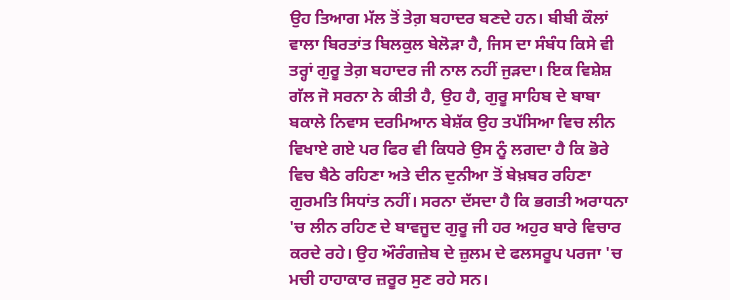ਉਹ ਤਿਆਗ ਮੱਲ ਤੋਂ ਤੇਗ਼ ਬਹਾਦਰ ਬਣਦੇ ਹਨ। ਬੀਬੀ ਕੌਲਾਂ ਵਾਲਾ ਬਿਰਤਾਂਤ ਬਿਲਕੁਲ ਬੇਲੋੜਾ ਹੈ, ਜਿਸ ਦਾ ਸੰਬੰਧ ਕਿਸੇ ਵੀ ਤਰ੍ਹਾਂ ਗੁਰੂ ਤੇਗ਼ ਬਹਾਦਰ ਜੀ ਨਾਲ ਨਹੀਂ ਜੁੜਦਾ। ਇਕ ਵਿਸ਼ੇਸ਼ ਗੱਲ ਜੋ ਸਰਨਾ ਨੇ ਕੀਤੀ ਹੈ, ਉਹ ਹੈ, ਗੁਰੂ ਸਾਹਿਬ ਦੇ ਬਾਬਾ ਬਕਾਲੇ ਨਿਵਾਸ ਦਰਮਿਆਨ ਬੇਸ਼ੱਕ ਉਹ ਤਪੱਸਿਆ ਵਿਚ ਲੀਨ ਵਿਖਾਏ ਗਏ ਪਰ ਫਿਰ ਵੀ ਕਿਧਰੇ ਉਸ ਨੂੰ ਲਗਦਾ ਹੈ ਕਿ ਭੋਰੇ ਵਿਚ ਬੈਠੇ ਰਹਿਣਾ ਅਤੇ ਦੀਨ ਦੁਨੀਆ ਤੋਂ ਬੇਖ਼ਬਰ ਰਹਿਣਾ ਗੁਰਮਤਿ ਸਿਧਾਂਤ ਨਹੀਂ। ਸਰਨਾ ਦੱਸਦਾ ਹੈ ਕਿ ਭਗਤੀ ਅਰਾਧਨਾ 'ਚ ਲੀਨ ਰਹਿਣ ਦੇ ਬਾਵਜੂਦ ਗੁਰੂ ਜੀ ਹਰ ਅਹੁਰ ਬਾਰੇ ਵਿਚਾਰ ਕਰਦੇ ਰਹੇ। ਉਹ ਔਰੰਗਜ਼ੇਬ ਦੇ ਜ਼ੁਲਮ ਦੇ ਫਲਸਰੂਪ ਪਰਜਾ 'ਚ ਮਚੀ ਹਾਹਾਕਾਰ ਜ਼ਰੂਰ ਸੁਣ ਰਹੇ ਸਨ।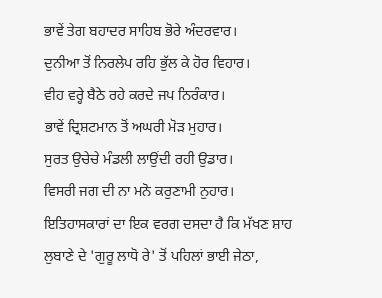ਭਾਵੇਂ ਤੇਗ ਬਹਾਦਰ ਸਾਹਿਬ ਭੋਰੇ ਅੰਦਰਵਾਰ।
ਦੁਨੀਆ ਤੋਂ ਨਿਰਲੇਪ ਰਹਿ ਭੁੱਲ ਕੇ ਹੋਰ ਵਿਹਾਰ।
ਵੀਹ ਵਰ੍ਹੇ ਬੈਠੇ ਰਹੇ ਕਰਦੇ ਜਪ ਨਿਰੰਕਾਰ।
ਭਾਵੇਂ ਦ੍ਰਿਸ਼ਟਮਾਨ ਤੋਂ ਅਘਰੀ ਮੋੜ ਮੁਹਾਰ।
ਸੁਰਤ ਉਚੇਚੇ ਮੰਡਲੀ ਲਾਉਂਦੀ ਰਹੀ ਉਡਾਰ।
ਵਿਸਰੀ ਜਗ ਦੀ ਨਾ ਮਨੋ ਕਰੁਣਾਮੀ ਨੁਹਾਰ।
ਇਤਿਹਾਸਕਾਰਾਂ ਦਾ ਇਕ ਵਰਗ ਦਸਦਾ ਹੈ ਕਿ ਮੱਖਣ ਸ਼ਾਹ ਲੁਬਾਣੇ ਦੇ 'ਗੁਰੂ ਲਾਧੋ ਰੇ' ਤੋਂ ਪਹਿਲਾਂ ਭਾਈ ਜੇਠਾ,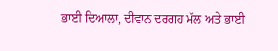ਭਾਈ ਦਿਆਲਾ, ਦੀਵਾਨ ਦਰਗਹ ਮੱਲ ਅਤੇ ਭਾਈ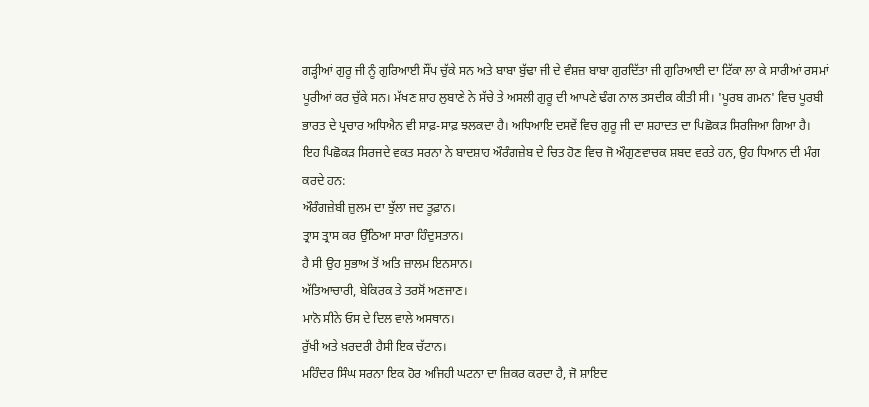ਗੜ੍ਹੀਆਂ ਗੁਰੂ ਜੀ ਨੂੰ ਗੁਰਿਆਈ ਸੌਂਪ ਚੁੱਕੇ ਸਨ ਅਤੇ ਬਾਬਾ ਬੁੱਢਾ ਜੀ ਦੇ ਵੰਸ਼ਜ਼ ਬਾਬਾ ਗੁਰਦਿੱਤਾ ਜੀ ਗੁਰਿਆਈ ਦਾ ਟਿੱਕਾ ਲਾ ਕੇ ਸਾਰੀਆਂ ਰਸਮਾਂ ਪੂਰੀਆਂ ਕਰ ਚੁੱਕੇ ਸਨ। ਮੱਖਣ ਸ਼ਾਹ ਲੁਬਾਣੇ ਨੇ ਸੱਚੇ ਤੇ ਅਸਲੀ ਗੁਰੂ ਦੀ ਆਪਣੇ ਢੰਗ ਨਾਲ ਤਸਦੀਕ ਕੀਤੀ ਸੀ। 'ਪੂਰਬ ਗਮਨ' ਵਿਚ ਪੂਰਬੀ ਭਾਰਤ ਦੇ ਪ੍ਰਚਾਰ ਅਧਿਐਨ ਵੀ ਸਾਫ਼-ਸਾਫ਼ ਝਲਕਦਾ ਹੈ। ਅਧਿਆਇ ਦਸਵੇਂ ਵਿਚ ਗੁਰੂ ਜੀ ਦਾ ਸ਼ਹਾਦਤ ਦਾ ਪਿਛੋਕੜ ਸਿਰਜਿਆ ਗਿਆ ਹੈ। ਇਹ ਪਿਛੋਕੜ ਸਿਰਜਦੇ ਵਕਤ ਸਰਨਾ ਨੇ ਬਾਦਸ਼ਾਹ ਔਰੰਗਜ਼ੇਬ ਦੇ ਚਿਤ ਹੋਣ ਵਿਚ ਜੋ ਔਗੁਣਵਾਚਕ ਸ਼ਬਦ ਵਰਤੇ ਹਨ, ਉਹ ਧਿਆਨ ਦੀ ਮੰਗ ਕਰਦੇ ਹਨ:
ਔਰੰਗਜ਼ੇਬੀ ਜ਼ੁਲਮ ਦਾ ਝੁੱਲਾ ਜਦ ਤੂਫ਼ਾਨ।
ਤ੍ਰਾਸ ਤ੍ਰਾਸ ਕਰ ਉੱਠਿਆ ਸਾਰਾ ਹਿੰਦੁਸਤਾਨ।
ਹੈ ਸੀ ਉਹ ਸੁਭਾਅ ਤੋਂ ਅਤਿ ਜ਼ਾਲਮ ਇਨਸਾਨ।
ਅੱਤਿਆਚਾਰੀ, ਬੇਕਿਰਕ ਤੇ ਤਰਸੋਂ ਅਣਜਾਣ।
ਮਾਨੋ ਸੀਨੇ ਓਸ ਦੇ ਦਿਲ ਵਾਲੇ ਅਸਥਾਨ।
ਰੁੱਖੀ ਅਤੇ ਖ਼ਰਦਰੀ ਹੈਸੀ ਇਕ ਚੱਟਾਨ।
ਮਹਿੰਦਰ ਸਿੰਘ ਸਰਨਾ ਇਕ ਹੋਰ ਅਜਿਹੀ ਘਟਨਾ ਦਾ ਜ਼ਿਕਰ ਕਰਦਾ ਹੈ, ਜੋ ਸ਼ਾਇਦ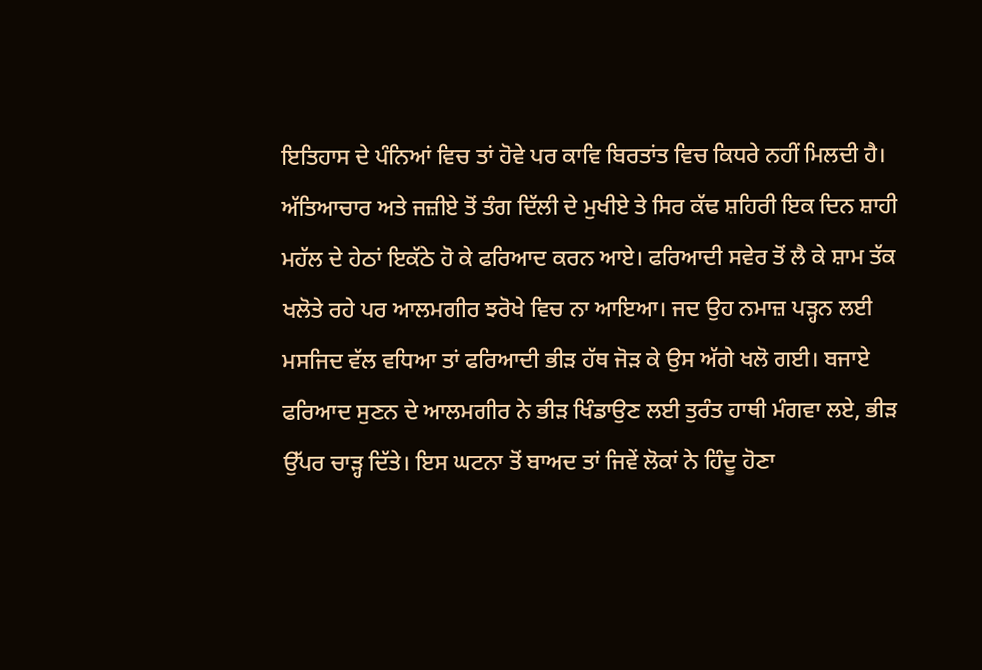ਇਤਿਹਾਸ ਦੇ ਪੰਨਿਆਂ ਵਿਚ ਤਾਂ ਹੋਵੇ ਪਰ ਕਾਵਿ ਬਿਰਤਾਂਤ ਵਿਚ ਕਿਧਰੇ ਨਹੀਂ ਮਿਲਦੀ ਹੈ। ਅੱਤਿਆਚਾਰ ਅਤੇ ਜਜ਼ੀਏ ਤੋਂ ਤੰਗ ਦਿੱਲੀ ਦੇ ਮੁਖੀਏ ਤੇ ਸਿਰ ਕੱਢ ਸ਼ਹਿਰੀ ਇਕ ਦਿਨ ਸ਼ਾਹੀ ਮਹੱਲ ਦੇ ਹੇਠਾਂ ਇਕੱਠੇ ਹੋ ਕੇ ਫਰਿਆਦ ਕਰਨ ਆਏ। ਫਰਿਆਦੀ ਸਵੇਰ ਤੋਂ ਲੈ ਕੇ ਸ਼ਾਮ ਤੱਕ ਖਲੋਤੇ ਰਹੇ ਪਰ ਆਲਮਗੀਰ ਝਰੋਖੇ ਵਿਚ ਨਾ ਆਇਆ। ਜਦ ਉਹ ਨਮਾਜ਼ ਪੜ੍ਹਨ ਲਈ ਮਸਜਿਦ ਵੱਲ ਵਧਿਆ ਤਾਂ ਫਰਿਆਦੀ ਭੀੜ ਹੱਥ ਜੋੜ ਕੇ ਉਸ ਅੱਗੇ ਖਲੋ ਗਈ। ਬਜਾਏ ਫਰਿਆਦ ਸੁਣਨ ਦੇ ਆਲਮਗੀਰ ਨੇ ਭੀੜ ਖਿੰਡਾਉਣ ਲਈ ਤੁਰੰਤ ਹਾਥੀ ਮੰਗਵਾ ਲਏ, ਭੀੜ ਉੱਪਰ ਚਾੜ੍ਹ ਦਿੱਤੇ। ਇਸ ਘਟਨਾ ਤੋਂ ਬਾਅਦ ਤਾਂ ਜਿਵੇਂ ਲੋਕਾਂ ਨੇ ਹਿੰਦੂ ਹੋਣਾ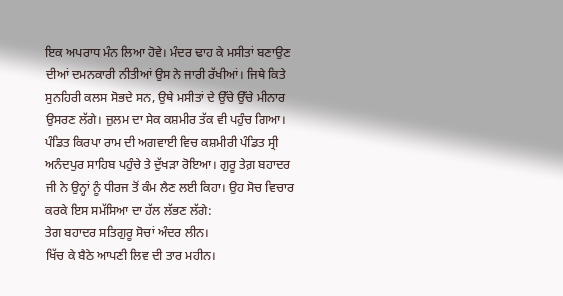ਇਕ ਅਪਰਾਧ ਮੰਨ ਲਿਆ ਹੋਵੇ। ਮੰਦਰ ਢਾਹ ਕੇ ਮਸੀਤਾਂ ਬਣਾਉਣ ਦੀਆਂ ਦਮਨਕਾਰੀ ਨੀਤੀਆਂ ਉਸ ਨੇ ਜਾਰੀ ਰੱਖੀਆਂ। ਜਿਥੇ ਕਿਤੇ ਸੁਨਹਿਰੀ ਕਲਸ ਸੋਭਦੇ ਸਨ, ਉਥੇ ਮਸੀਤਾਂ ਦੇ ਉੱਚੇ ਉੱਚੇ ਮੀਨਾਰ ਉਸਰਣ ਲੱਗੇ। ਜ਼ੁਲਮ ਦਾ ਸੇਕ ਕਸ਼ਮੀਰ ਤੱਕ ਵੀ ਪਹੁੰਚ ਗਿਆ। ਪੰਡਿਤ ਕਿਰਪਾ ਰਾਮ ਦੀ ਅਗਵਾਈ ਵਿਚ ਕਸ਼ਮੀਰੀ ਪੰਡਿਤ ਸ੍ਰੀ ਅਨੰਦਪੁਰ ਸਾਹਿਬ ਪਹੁੰਚੇ ਤੇ ਦੁੱਖੜਾ ਰੋਇਆ। ਗੁਰੂ ਤੇਗ਼ ਬਹਾਦਰ ਜੀ ਨੇ ਉਨ੍ਹਾਂ ਨੂੰ ਧੀਰਜ ਤੋਂ ਕੰਮ ਲੈਣ ਲਈ ਕਿਹਾ। ਉਹ ਸੋਚ ਵਿਚਾਰ ਕਰਕੇ ਇਸ ਸਮੱਸਿਆ ਦਾ ਹੱਲ ਲੱਭਣ ਲੱਗੇ:
ਤੇਗ ਬਹਾਦਰ ਸਤਿਗੁਰੂ ਸੋਚਾਂ ਅੰਦਰ ਲੀਨ।
ਖਿੱਚ ਕੇ ਬੈਠੇ ਆਪਣੀ ਲਿਵ ਦੀ ਤਾਰ ਮਹੀਨ।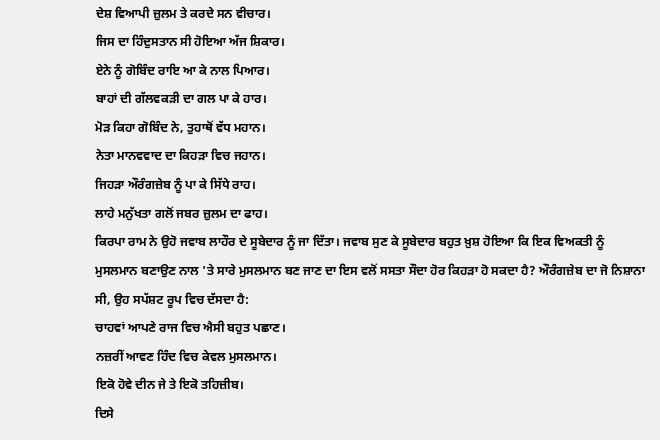ਦੇਸ਼ ਵਿਆਪੀ ਜ਼ੁਲਮ ਤੇ ਕਰਦੇ ਸਨ ਵੀਚਾਰ।
ਜਿਸ ਦਾ ਹਿੰਦੁਸਤਾਨ ਸੀ ਹੋਇਆ ਅੱਜ ਸ਼ਿਕਾਰ।
ਏਨੇ ਨੂੰ ਗੋਬਿੰਦ ਰਾਇ ਆ ਕੇ ਨਾਲ ਪਿਆਰ।
ਬਾਹਾਂ ਦੀ ਗੱਲਵਕੜੀ ਦਾ ਗਲ ਪਾ ਕੇ ਹਾਰ।
ਮੋੜ ਕਿਹਾ ਗੋਬਿੰਦ ਨੇ, ਤੁਹਾਥੋਂ ਵੱਧ ਮਹਾਨ।
ਨੇਤਾ ਮਾਨਵਵਾਦ ਦਾ ਕਿਹੜਾ ਵਿਚ ਜਹਾਨ।
ਜਿਹੜਾ ਔਰੰਗਜ਼ੇਬ ਨੂੰ ਪਾ ਕੇ ਸਿੱਧੇ ਰਾਹ।
ਲਾਹੇ ਮਨੁੱਖਤਾ ਗਲੋਂ ਜਬਰ ਜ਼ੁਲਮ ਦਾ ਫਾਹ।
ਕਿਰਪਾ ਰਾਮ ਨੇ ਉਹੋ ਜਵਾਬ ਲਾਹੌਰ ਦੇ ਸੂਬੇਦਾਰ ਨੂੰ ਜਾ ਦਿੱਤਾ। ਜਵਾਬ ਸੁਣ ਕੇ ਸੂਬੇਦਾਰ ਬਹੁਤ ਖ਼ੁਸ਼ ਹੋਇਆ ਕਿ ਇਕ ਵਿਅਕਤੀ ਨੂੰ ਮੁਸਲਮਾਨ ਬਣਾਉਣ ਨਾਲ 'ਤੇ ਸਾਰੇ ਮੁਸਲਮਾਨ ਬਣ ਜਾਣ ਦਾ ਇਸ ਵਲੋਂ ਸਸਤਾ ਸੌਦਾ ਹੋਰ ਕਿਹੜਾ ਹੋ ਸਕਦਾ ਹੈ? ਔਰੰਗਜ਼ੇਬ ਦਾ ਜੋ ਨਿਸ਼ਾਨਾ ਸੀ, ਉਹ ਸਪੱਸ਼ਟ ਰੂਪ ਵਿਚ ਦੱਸਦਾ ਹੈ:
ਚਾਹਵਾਂ ਆਪਣੇ ਰਾਜ ਵਿਚ ਐਸੀ ਬਹੁਤ ਪਛਾਣ।
ਨਜ਼ਰੀਂ ਆਵਣ ਹਿੰਦ ਵਿਚ ਕੇਵਲ ਮੁਸਲਮਾਨ।
ਇਕੋ ਹੋਵੇ ਦੀਨ ਜੇ ਤੇ ਇਕੋ ਤਹਿਜ਼ੀਬ।
ਦਿਸੇ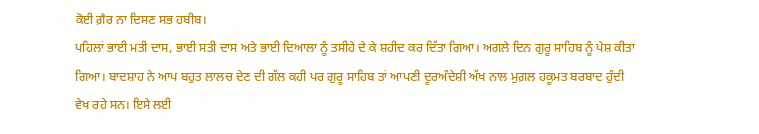ਕੋਈ ਗ਼ੈਰ ਨਾ ਦਿਸਣ ਸਭ ਹਬੀਬ।
ਪਹਿਲਾਂ ਭਾਈ ਮਤੀ ਦਾਸ, ਭਾਈ ਸਤੀ ਦਾਸ ਅਤੇ ਭਾਈ ਦਿਆਲਾ ਨੂੰ ਤਸੀਹੇ ਦੇ ਕੇ ਸ਼ਹੀਦ ਕਰ ਦਿੱਤਾ ਗਿਆ। ਅਗਲੇ ਦਿਨ ਗੁਰੂ ਸਾਹਿਬ ਨੂੰ ਪੇਸ਼ ਕੀਤਾ ਗਿਆ। ਬਾਦਸ਼ਾਹ ਨੇ ਆਪ ਬਹੁਤ ਲਾਲਚ ਦੇਣ ਦੀ ਗੱਲ ਕਹੀ ਪਰ ਗੁਰੂ ਸਾਹਿਬ ਤਾਂ ਆਪਣੀ ਦੂਰਅੰਦੇਸ਼ੀ ਅੱਖ ਨਾਲ ਮੁਗ਼ਲ ਹਕੂਮਤ ਬਰਬਾਦ ਹੁੰਦੀ ਵੇਖ ਰਹੇ ਸਨ। ਇਸੇ ਲਈ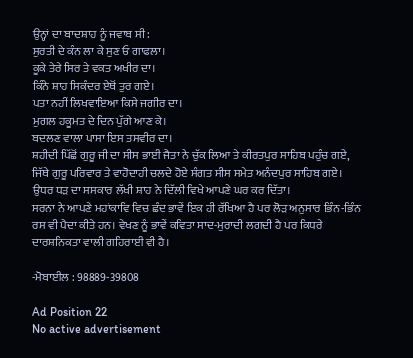ਉਨ੍ਹਾਂ ਦਾ ਬਾਦਸ਼ਾਹ ਨੂੰ ਜਵਾਬ ਸੀ:
ਸੁਰਤੀ ਦੇ ਕੰਨ ਲਾ ਕੇ ਸੁਣ ਓ ਗਾਫਲਾ।
ਕੂਕੇ ਤੇਰੇ ਸਿਰ ਤੇ ਵਕਤ ਅਖੀਰ ਦਾ।
ਕਿੰਨੇ ਸ਼ਾਹ ਸਿਕੰਦਰ ਏਥੋਂ ਤੁਰ ਗਏ।
ਪਤਾ ਨਹੀਂ ਲਿਖਵਾਇਆ ਕਿਸੇ ਜਗੀਰ ਦਾ।
ਮੁਗਲ ਹਕੂਮਤ ਦੇ ਦਿਨ ਪੁੱਗੇ ਆਣ ਕੇ।
ਬਦਲਣ ਵਾਲਾ ਪਾਸਾ ਇਸ ਤਸਵੀਰ ਦਾ।
ਸ਼ਹੀਦੀ ਪਿੱਛੋਂ ਗੁਰੂ ਜੀ ਦਾ ਸੀਸ ਭਾਈ ਜੈਤਾ ਨੇ ਚੁੱਕ ਲਿਆ ਤੇ ਕੀਰਤਪੁਰ ਸਾਹਿਬ ਪਹੁੰਚ ਗਏ, ਜਿੱਥੇ ਗੁਰੂ ਪਰਿਵਾਰ ਤੇ ਵਾਹੋਦਾਹੀ ਚਲਦੇ ਹੋਏ ਸੰਗਤ ਸੀਸ ਸਮੇਤ ਅਨੰਦਪੁਰ ਸਾਹਿਬ ਗਏ। ਉਧਰ ਧੜ ਦਾ ਸਸਕਾਰ ਲੱਖੀ ਸ਼ਾਹ ਨੇ ਦਿੱਲੀ ਵਿਖੇ ਆਪਣੇ ਘਰ ਕਰ ਦਿੱਤਾ।
ਸਰਨਾ ਨੇ ਆਪਣੇ ਮਹਾਂਕਾਵਿ ਵਿਚ ਛੰਦ ਭਾਵੇਂ ਇਕ ਹੀ ਰੱਖਿਆ ਹੈ ਪਰ ਲੋੜ ਅਨੁਸਾਰ ਭਿੰਨ-ਭਿੰਨ ਰਸ ਵੀ ਪੈਦਾ ਕੀਤੇ ਹਨ। ਵੇਖਣ ਨੂੰ ਭਾਵੇਂ ਕਵਿਤਾ ਸਾਦ-ਮੁਰਾਦੀ ਲਗਦੀ ਹੈ ਪਰ ਕਿਧਰੇ ਦਾਰਸ਼ਨਿਕਤਾ ਵਾਲੀ ਗਹਿਰਾਈ ਵੀ ਹੈ।

-ਮੋਬਾਈਲ : 98889-39808

Ad Position 22
No active advertisement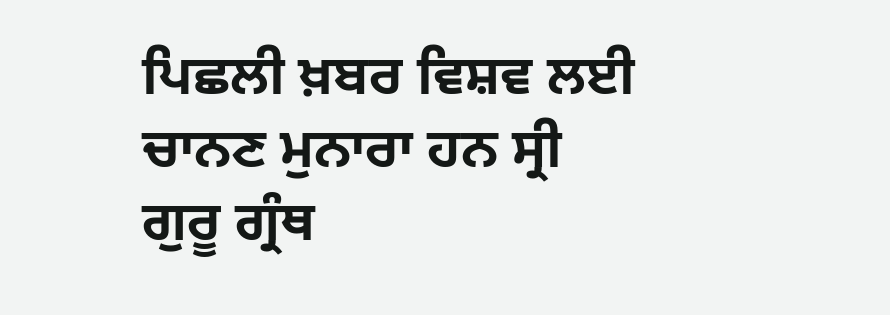ਪਿਛਲੀ ਖ਼ਬਰ ਵਿਸ਼ਵ ਲਈ ਚਾਨਣ ਮੁਨਾਰਾ ਹਨ ਸ੍ਰੀ ਗੁਰੂ ਗ੍ਰੰਥ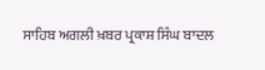ਸਾਹਿਬ ਅਗਲੀ ਖ਼ਬਰ ਪ੍ਰਕਾਸ਼ ਸਿੰਘ ਬਾਦਲ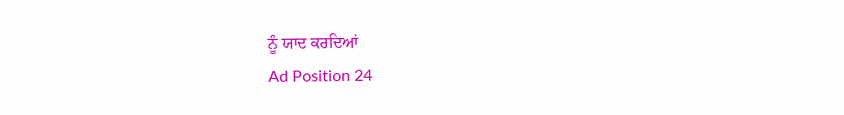ਨੂੰ ਯਾਦ ਕਰਦਿਆਂ
Ad Position 24